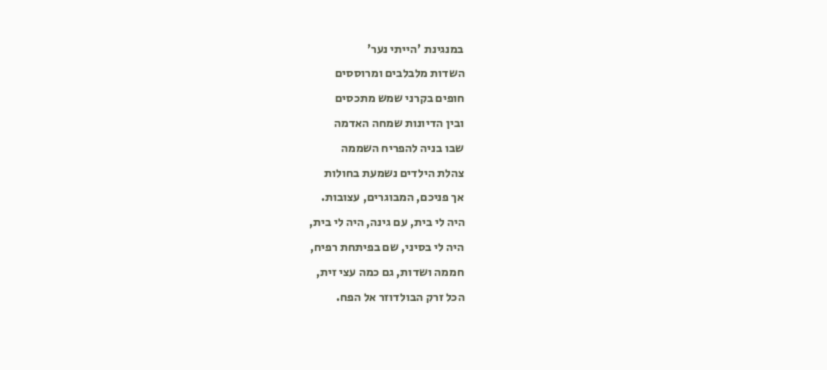במנגינת 'הייתי נער'
השדות מלבלבים ומרוססים
חופים בקרני שמש מתכסים
ובין הדיונות שמחה האדמה
שבו בניה להפריח השממה
צהלת הילדים נשמעת בחולות
אך פניכם, המבוגרים, עצובות.
היה לי בית, עם גינה, היה לי בית,
היה לי בסיני, שם בפיתחת רפיח,
חממה ושדות, גם כמה עצי זית,
הכל זרק הבולדוזר אל הפח.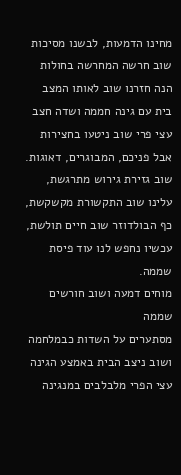מחינו הדמעות, לבשנו מסיכות
שוב חרשה המחרשה בחולות
הנה חזרנו שוב לאותו המצב
בית עם גינה חממה ושדה חצב
עצי פרי שוב ניטעו בחצירות
אבל פניכם, המבוגרים, דאוגות.
שוב גזירת גירוש מתרגשת,
עלינו שוב התקשורת מקשקשת,
כף הבולדוזר שוב חיים תולשת,
עכשיו נחפש לנו עוד פיסת שממה.
מוחים דמעה ושוב חורשים שממה
מסתערים על השדות כבמלחמה
ושוב ניצב הבית באמצע הגינה
עצי הפרי מלבלבים במנגינה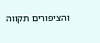והציפורים תקווה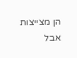הן מצייצות
אבל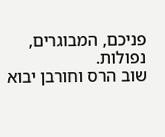פניכם, המבוגרים, נפולות.
שוב הרס וחורבן יבוא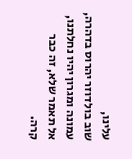עלינו,
שוב בולדוזר יהרוס בדהרה,
עמונה ומגרון יהיו נחלתנו,
אל תאמר שלא, זה כבר קרה.